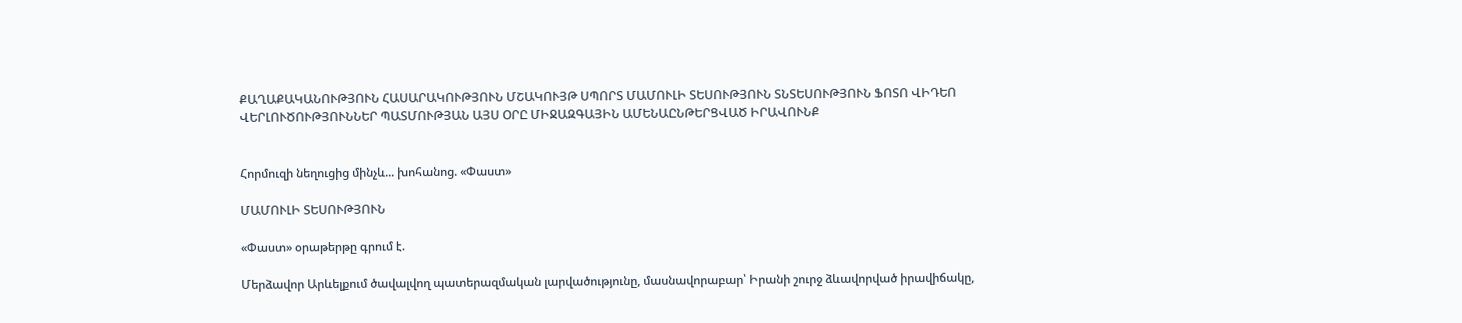ՔԱՂԱՔԱԿԱՆՈՒԹՅՈՒՆ ՀԱՍԱՐԱԿՈՒԹՅՈՒՆ ՄՇԱԿՈՒՅԹ ՍՊՈՐՏ ՄԱՄՈՒԼԻ ՏԵՍՈՒԹՅՈՒՆ ՏՆՏԵՍՈՒԹՅՈՒՆ ՖՈՏՈ ՎԻԴԵՈ ՎԵՐԼՈՒԾՈՒԹՅՈՒՆՆԵՐ ՊԱՏՄՈՒԹՅԱՆ ԱՅՍ ՕՐԸ ՄԻՋԱԶԳԱՅԻՆ ԱՄԵՆԱԸՆԹԵՐՑՎԱԾ ԻՐԱՎՈՒՆՔ


Հորմուզի նեղուցից մինչև... խոհանոց. «Փաստ»

ՄԱՄՈՒԼԻ ՏԵՍՈՒԹՅՈՒՆ

«Փաստ» օրաթերթը գրում է.

Մերձավոր Արևելքում ծավալվող պատերազմական լարվածությունը, մասնավորաբար՝ Իրանի շուրջ ձևավորված իրավիճակը,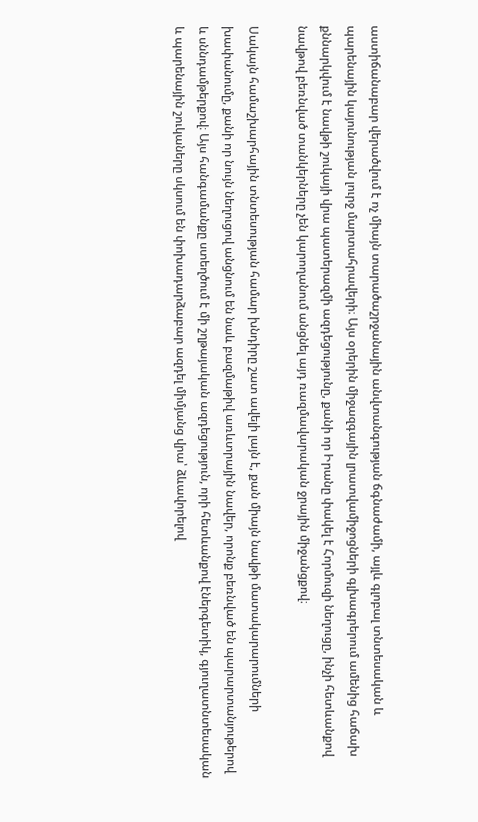աստիճանաբար վերածվում է ոչ միայն տարածաշրջանային անվտանգության ճգնաժամի, այլև գլոբալ տնտեսական և պարենային կայունության լուրջ մարտահրավերի։ Այս օրերին միջազգային լրատվամիջոցների գլխագրերում ամենից հաճախ քննարկվում է նավթի շուկայի վրա պատերազմի ազդեցությունը, քանի որ Իրանը փակել է Հորմուզի նեղուցը, ինչի հետևանքով նավթով բեռնված տանկերները չեն կարողանում անցնել այդ ռազմավարական ջրային միջանցքով։

Սակայն համաշխարհային տնտեսության համար խնդիրը շատ ավելի լայն է, քան միայն նավթի մատակարարումների խափանումը, քանի որ նույն նեղուցով անցնում են նաև բազմաթիվ առևտրային նավեր, որոնք բեռնված են պարարտանյութերով և սննդամթերքով։ Այս հանգամանքը ստեղծում է մի շղթայական ազդեցություն, որի հետևանքով էներգետիկ, գյուղատնտեսական և պարենային շուկաները սկսում են փոխադարձաբար ազդել միմյանց վրա՝ ձևավորելով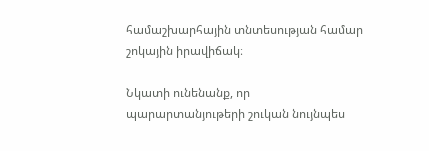համաշխարհային տնտեսության համար շոկային իրավիճակ։

Նկատի ունենանք, որ պարարտանյութերի շուկան նույնպես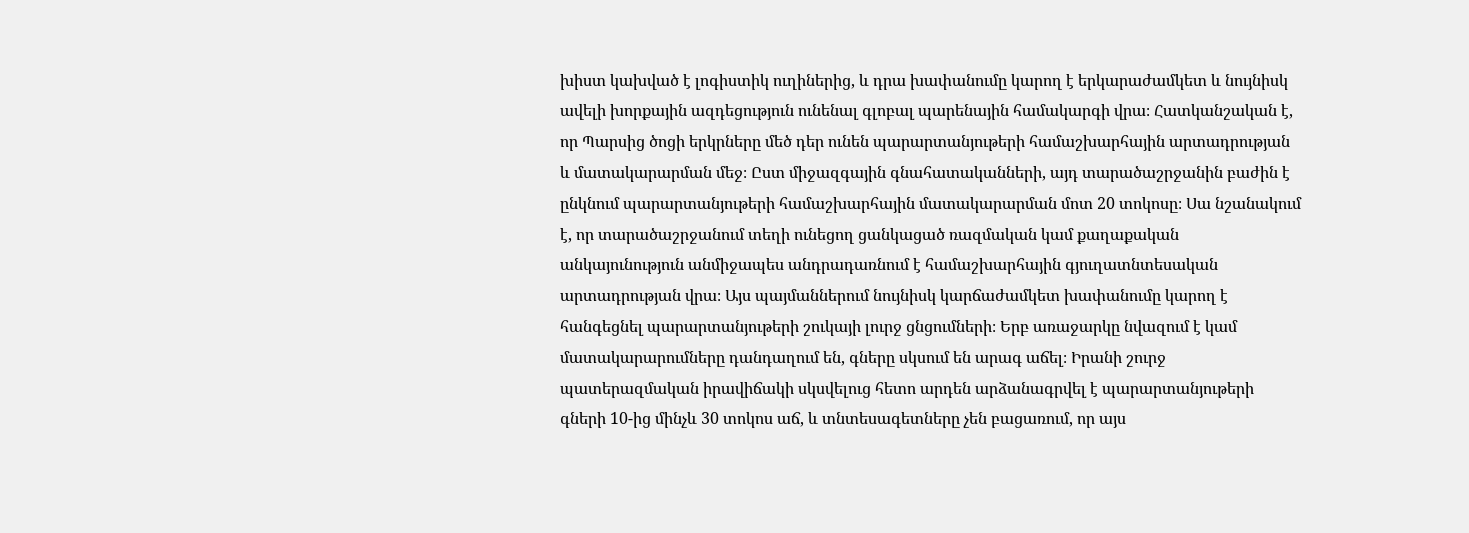խիստ կախված է լոգիստիկ ուղիներից, և դրա խափանումը կարող է երկարաժամկետ և նույնիսկ ավելի խորքային ազդեցություն ունենալ գլոբալ պարենային համակարգի վրա։ Հատկանշական է, որ Պարսից ծոցի երկրները մեծ դեր ունեն պարարտանյութերի համաշխարհային արտադրության և մատակարարման մեջ։ Ըստ միջազգային գնահատականների, այդ տարածաշրջանին բաժին է ընկնում պարարտանյութերի համաշխարհային մատակարարման մոտ 20 տոկոսը։ Սա նշանակում է, որ տարածաշրջանում տեղի ունեցող ցանկացած ռազմական կամ քաղաքական անկայունություն անմիջապես անդրադառնում է համաշխարհային գյուղատնտեսական արտադրության վրա։ Այս պայմաններում նույնիսկ կարճաժամկետ խափանումը կարող է հանգեցնել պարարտանյութերի շուկայի լուրջ ցնցումների։ Երբ առաջարկը նվազում է կամ մատակարարումները դանդաղում են, գները սկսում են արագ աճել։ Իրանի շուրջ պատերազմական իրավիճակի սկսվելուց հետո արդեն արձանագրվել է պարարտանյութերի գների 10-ից մինչև 30 տոկոս աճ, և տնտեսագետները չեն բացառում, որ այս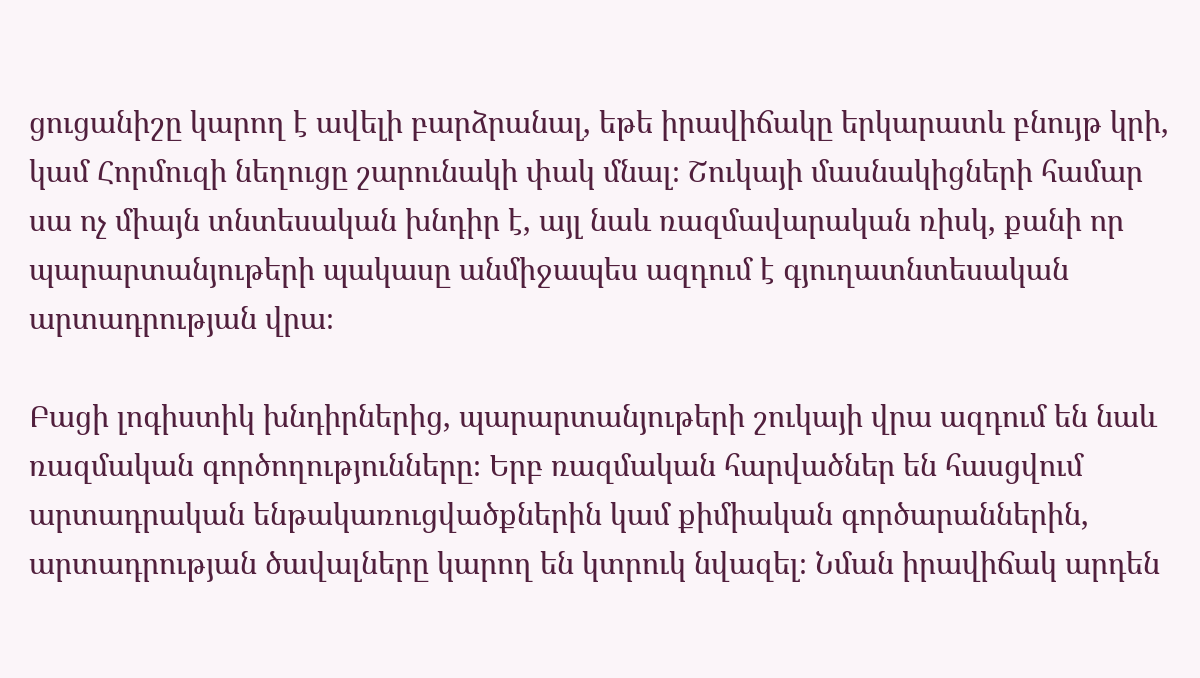ցուցանիշը կարող է ավելի բարձրանալ, եթե իրավիճակը երկարատև բնույթ կրի, կամ Հորմուզի նեղուցը շարունակի փակ մնալ։ Շուկայի մասնակիցների համար սա ոչ միայն տնտեսական խնդիր է, այլ նաև ռազմավարական ռիսկ, քանի որ պարարտանյութերի պակասը անմիջապես ազդում է գյուղատնտեսական արտադրության վրա։

Բացի լոգիստիկ խնդիրներից, պարարտանյութերի շուկայի վրա ազդում են նաև ռազմական գործողությունները։ Երբ ռազմական հարվածներ են հասցվում արտադրական ենթակառուցվածքներին կամ քիմիական գործարաններին, արտադրության ծավալները կարող են կտրուկ նվազել։ Նման իրավիճակ արդեն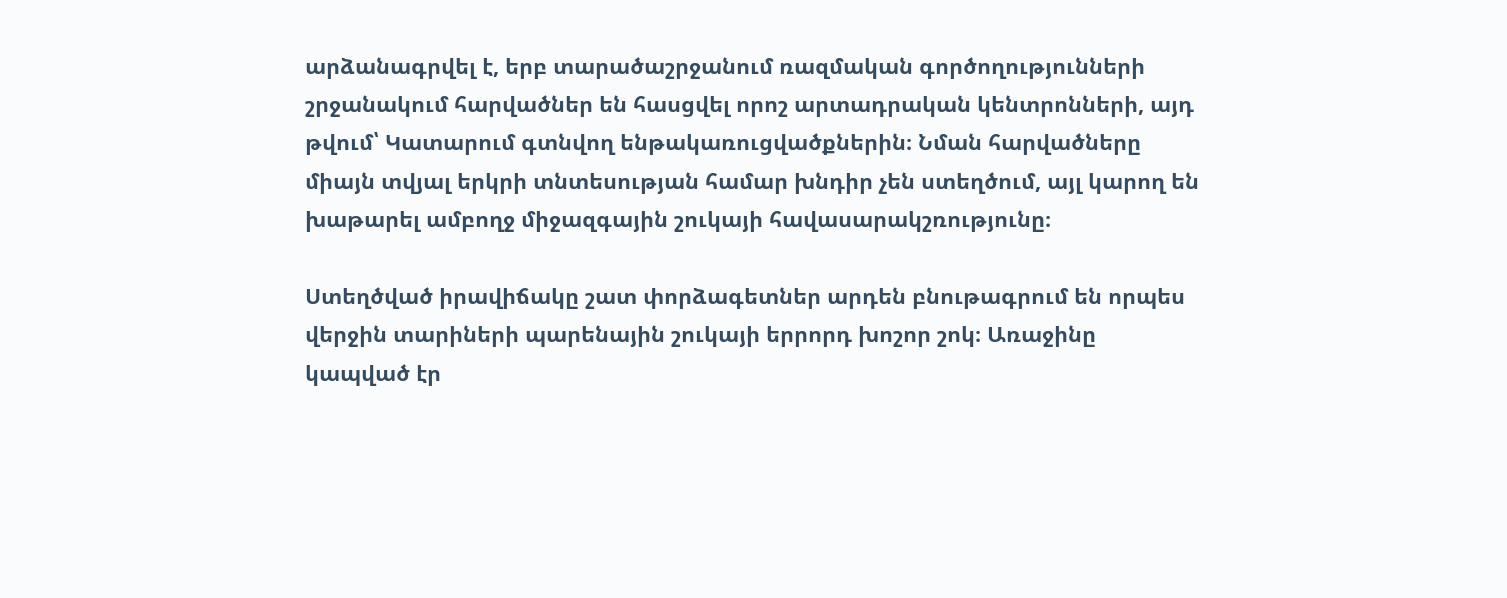արձանագրվել է, երբ տարածաշրջանում ռազմական գործողությունների շրջանակում հարվածներ են հասցվել որոշ արտադրական կենտրոնների, այդ թվում՝ Կատարում գտնվող ենթակառուցվածքներին։ Նման հարվածները միայն տվյալ երկրի տնտեսության համար խնդիր չեն ստեղծում, այլ կարող են խաթարել ամբողջ միջազգային շուկայի հավասարակշռությունը։

Ստեղծված իրավիճակը շատ փորձագետներ արդեն բնութագրում են որպես վերջին տարիների պարենային շուկայի երրորդ խոշոր շոկ։ Առաջինը կապված էր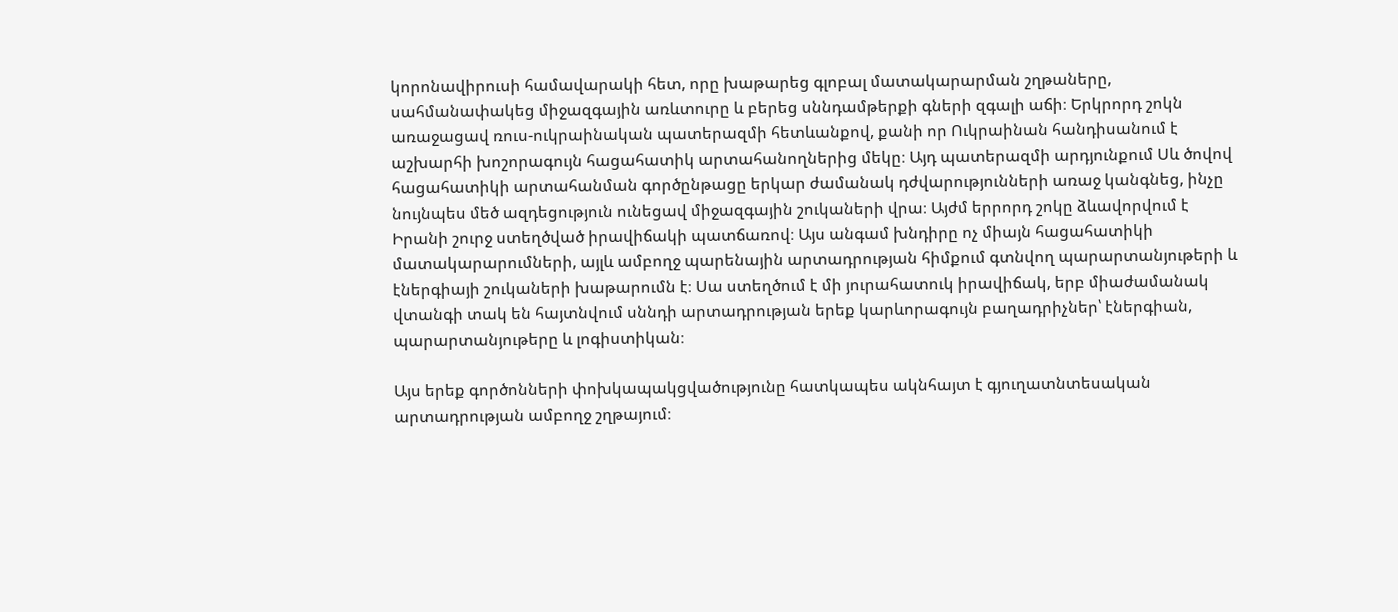կորոնավիրուսի համավարակի հետ, որը խաթարեց գլոբալ մատակարարման շղթաները, սահմանափակեց միջազգային առևտուրը և բերեց սննդամթերքի գների զգալի աճի։ Երկրորդ շոկն առաջացավ ռուս-ուկրաինական պատերազմի հետևանքով, քանի որ Ուկրաինան հանդիսանում է աշխարհի խոշորագույն հացահատիկ արտահանողներից մեկը։ Այդ պատերազմի արդյունքում Սև ծովով հացահատիկի արտահանման գործընթացը երկար ժամանակ դժվարությունների առաջ կանգնեց, ինչը նույնպես մեծ ազդեցություն ունեցավ միջազգային շուկաների վրա։ Այժմ երրորդ շոկը ձևավորվում է Իրանի շուրջ ստեղծված իրավիճակի պատճառով։ Այս անգամ խնդիրը ոչ միայն հացահատիկի մատակարարումների, այլև ամբողջ պարենային արտադրության հիմքում գտնվող պարարտանյութերի և էներգիայի շուկաների խաթարումն է։ Սա ստեղծում է մի յուրահատուկ իրավիճակ, երբ միաժամանակ վտանգի տակ են հայտնվում սննդի արտադրության երեք կարևորագույն բաղադրիչներ՝ էներգիան, պարարտանյութերը և լոգիստիկան։

Այս երեք գործոնների փոխկապակցվածությունը հատկապես ակնհայտ է գյուղատնտեսական արտադրության ամբողջ շղթայում։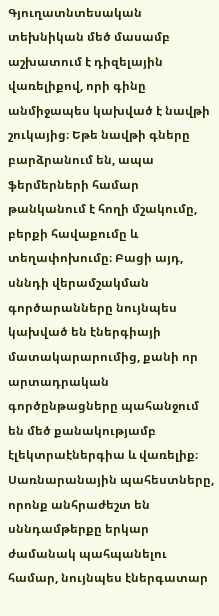Գյուղատնտեսական տեխնիկան մեծ մասամբ աշխատում է դիզելային վառելիքով, որի գինը անմիջապես կախված է նավթի շուկայից։ Եթե նավթի գները բարձրանում են, ապա ֆերմերների համար թանկանում է հողի մշակումը, բերքի հավաքումը և տեղափոխումը։ Բացի այդ, սննդի վերամշակման գործարանները նույնպես կախված են էներգիայի մատակարարումից, քանի որ արտադրական գործընթացները պահանջում են մեծ քանակությամբ էլեկտրաէներգիա և վառելիք։ Սառնարանային պահեստները, որոնք անհրաժեշտ են սննդամթերքը երկար ժամանակ պահպանելու համար, նույնպես էներգատար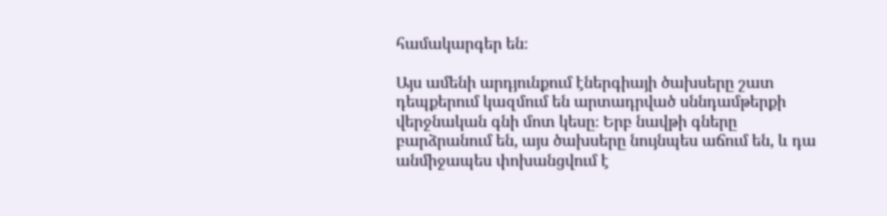համակարգեր են։

Այս ամենի արդյունքում էներգիայի ծախսերը շատ դեպքերում կազմում են արտադրված սննդամթերքի վերջնական գնի մոտ կեսը։ Երբ նավթի գները բարձրանում են, այս ծախսերը նույնպես աճում են, և դա անմիջապես փոխանցվում է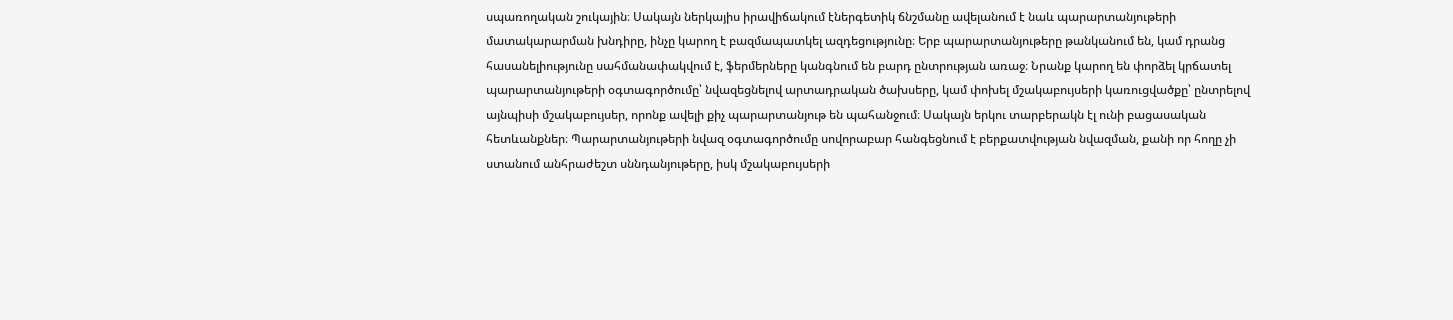սպառողական շուկային։ Սակայն ներկայիս իրավիճակում էներգետիկ ճնշմանը ավելանում է նաև պարարտանյութերի մատակարարման խնդիրը, ինչը կարող է բազմապատկել ազդեցությունը։ Երբ պարարտանյութերը թանկանում են, կամ դրանց հասանելիությունը սահմանափակվում է, ֆերմերները կանգնում են բարդ ընտրության առաջ։ Նրանք կարող են փորձել կրճատել պարարտանյութերի օգտագործումը՝ նվազեցնելով արտադրական ծախսերը, կամ փոխել մշակաբույսերի կառուցվածքը՝ ընտրելով այնպիսի մշակաբույսեր, որոնք ավելի քիչ պարարտանյութ են պահանջում։ Սակայն երկու տարբերակն էլ ունի բացասական հետևանքներ։ Պարարտանյութերի նվազ օգտագործումը սովորաբար հանգեցնում է բերքատվության նվազման, քանի որ հողը չի ստանում անհրաժեշտ սննդանյութերը, իսկ մշակաբույսերի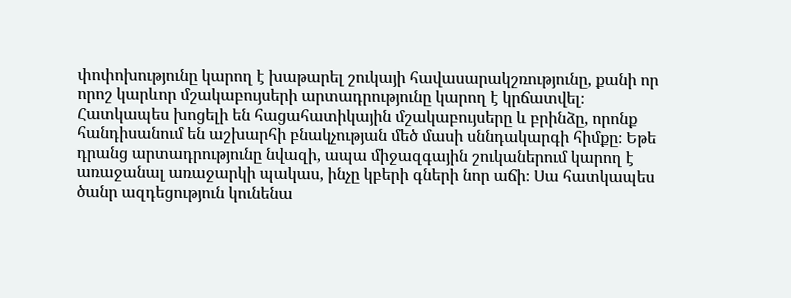փոփոխությունը կարող է խաթարել շուկայի հավասարակշռությունը, քանի որ որոշ կարևոր մշակաբույսերի արտադրությունը կարող է կրճատվել։ Հատկապես խոցելի են հացահատիկային մշակաբույսերը և բրինձը, որոնք հանդիսանում են աշխարհի բնակչության մեծ մասի սննդակարգի հիմքը։ Եթե դրանց արտադրությունը նվազի, ապա միջազգային շուկաներում կարող է առաջանալ առաջարկի պակաս, ինչը կբերի գների նոր աճի։ Սա հատկապես ծանր ազդեցություն կունենա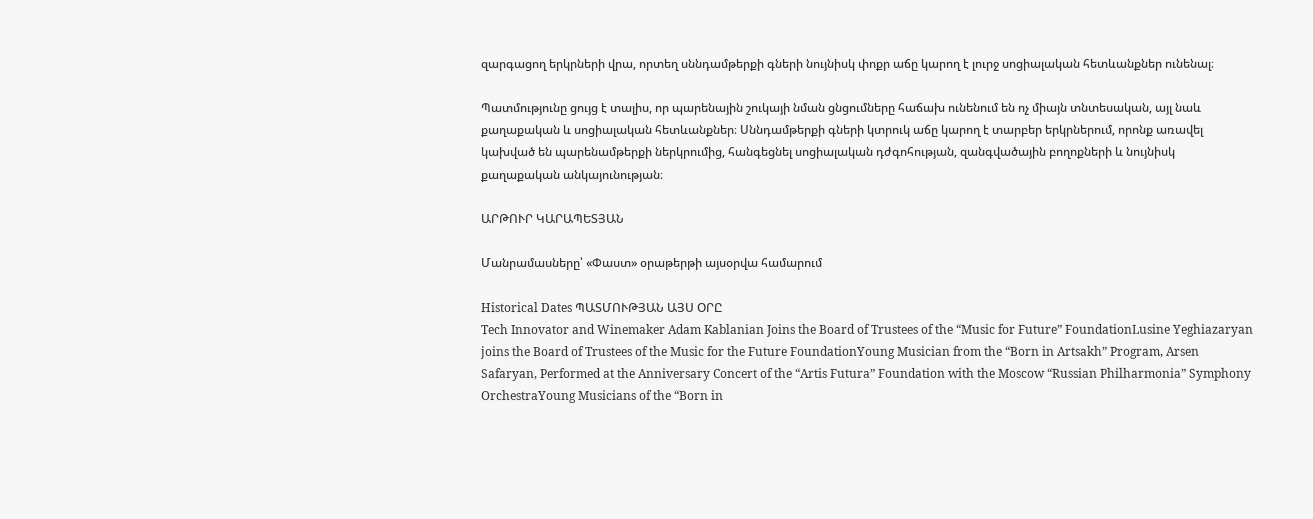զարգացող երկրների վրա, որտեղ սննդամթերքի գների նույնիսկ փոքր աճը կարող է լուրջ սոցիալական հետևանքներ ունենալ։

Պատմությունը ցույց է տալիս, որ պարենային շուկայի նման ցնցումները հաճախ ունենում են ոչ միայն տնտեսական, այլ նաև քաղաքական և սոցիալական հետևանքներ։ Սննդամթերքի գների կտրուկ աճը կարող է տարբեր երկրներում, որոնք առավել կախված են պարենամթերքի ներկրումից, հանգեցնել սոցիալական դժգոհության, զանգվածային բողոքների և նույնիսկ քաղաքական անկայունության։

ԱՐԹՈՒՐ ԿԱՐԱՊԵՏՅԱՆ

Մանրամասները՝ «Փաստ» օրաթերթի այսօրվա համարում

Historical Dates ՊԱՏՄՈՒԹՅԱՆ ԱՅՍ ՕՐԸ
Tech Innovator and Winemaker Adam Kablanian Joins the Board of Trustees of the “Music for Future” FoundationLusine Yeghiazaryan joins the Board of Trustees of the Music for the Future FoundationYoung Musician from the “Born in Artsakh” Program, Arsen Safaryan, Performed at the Anniversary Concert of the “Artis Futura” Foundation with the Moscow “Russian Philharmonia” Symphony OrchestraYoung Musicians of the “Born in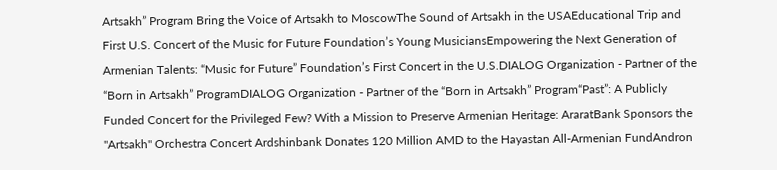Artsakh” Program Bring the Voice of Artsakh to MoscowThe Sound of Artsakh in the USAEducational Trip and First U.S. Concert of the Music for Future Foundation’s Young MusiciansEmpowering the Next Generation of Armenian Talents: “Music for Future” Foundation’s First Concert in the U.S.DIALOG Organization - Partner of the “Born in Artsakh” ProgramDIALOG Organization - Partner of the “Born in Artsakh” Program“Past”: A Publicly Funded Concert for the Privileged Few? With a Mission to Preserve Armenian Heritage: AraratBank Sponsors the "Artsakh" Orchestra Concert Ardshinbank Donates 120 Million AMD to the Hayastan All-Armenian FundAndron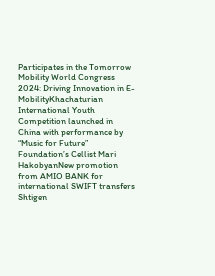Participates in the Tomorrow Mobility World Congress 2024: Driving Innovation in E-MobilityKhachaturian International Youth Competition launched in China with performance by “Music for Future” Foundation’s Cellist Mari HakobyanNew promotion from AMIO BANK for international SWIFT transfers Shtigen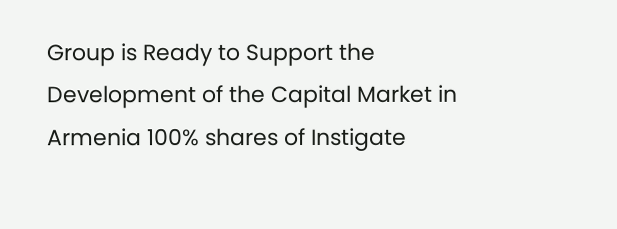Group is Ready to Support the Development of the Capital Market in Armenia 100% shares of Instigate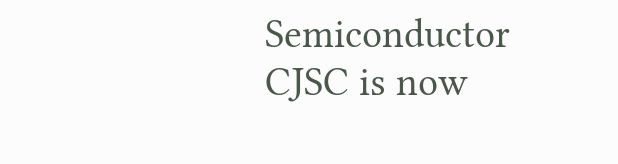Semiconductor CJSC is now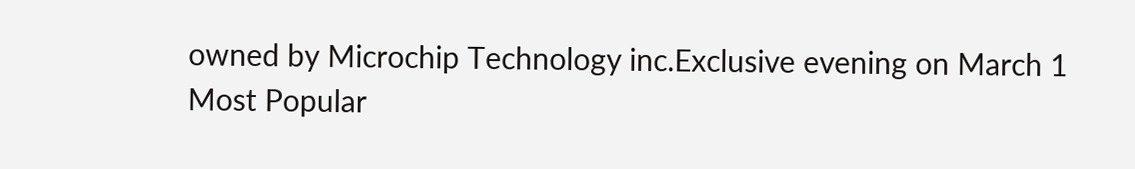owned by Microchip Technology inc.Exclusive evening on March 1
Most Popular